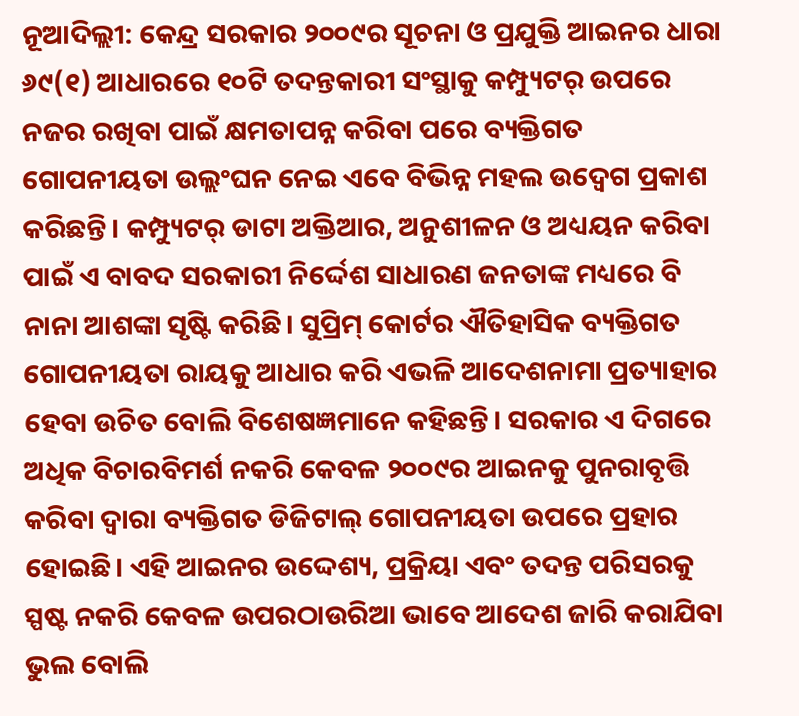ନୂଆଦିଲ୍ଲୀ: କେନ୍ଦ୍ର ସରକାର ୨୦୦୯ର ସୂଚନା ଓ ପ୍ରଯୁକ୍ତି ଆଇନର ଧାରା ୬୯(୧) ଆଧାରରେ ୧୦ଟି ତଦନ୍ତକାରୀ ସଂସ୍ଥାକୁ କମ୍ପ୍ୟୁଟର୍ ଉପରେ ନଜର ରଖିବା ପାଇଁ କ୍ଷମତାପନ୍ନ କରିବା ପରେ ବ୍ୟକ୍ତିଗତ ଗୋପନୀୟତା ଉଲ୍ଲଂଘନ ନେଇ ଏବେ ବିଭିନ୍ନ ମହଲ ଉଦ୍ବେଗ ପ୍ରକାଶ କରିଛନ୍ତି। କମ୍ପ୍ୟୁଟର୍ ଡାଟା ଅକ୍ତିଆର, ଅନୁଶୀଳନ ଓ ଅଧ୍ୟୟନ କରିବା ପାଇଁ ଏ ବାବଦ ସରକାରୀ ନିର୍ଦ୍ଦେଶ ସାଧାରଣ ଜନତାଙ୍କ ମଧ୍ୟରେ ବି ନାନା ଆଶଙ୍କା ସୃଷ୍ଟି କରିଛି। ସୁପ୍ରିମ୍ କୋର୍ଟର ଐତିହାସିକ ବ୍ୟକ୍ତିଗତ ଗୋପନୀୟତା ରାୟକୁ ଆଧାର କରି ଏଭଳି ଆଦେଶନାମା ପ୍ରତ୍ୟାହାର ହେବା ଉଚିତ ବୋଲି ବିଶେଷଜ୍ଞମାନେ କହିଛନ୍ତି। ସରକାର ଏ ଦିଗରେ ଅଧିକ ବିଚାରବିମର୍ଶ ନକରି କେବଳ ୨୦୦୯ର ଆଇନକୁ ପୁନରାବୃତ୍ତି କରିବା ଦ୍ବାରା ବ୍ୟକ୍ତିଗତ ଡିଜିଟାଲ୍ ଗୋପନୀୟତା ଉପରେ ପ୍ରହାର ହୋଇଛି। ଏହି ଆଇନର ଉଦ୍ଦେଶ୍ୟ, ପ୍ରକ୍ରିୟା ଏବଂ ତଦନ୍ତ ପରିସରକୁ ସ୍ପଷ୍ଟ ନକରି କେବଳ ଉପରଠାଉରିଆ ଭାବେ ଆଦେଶ ଜାରି କରାଯିବା ଭୁଲ ବୋଲି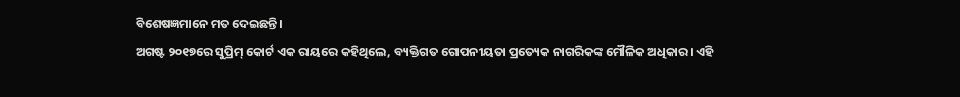ବିଶେଷଜ୍ଞମାନେ ମତ ଦେଇଛନ୍ତି।
ଅଗଷ୍ଟ ୨୦୧୭ରେ ସୁପ୍ରିମ୍ କୋର୍ଟ ଏକ ରାୟରେ କହିଥିଲେ, ବ୍ୟକ୍ତିଗତ ଗୋପନୀୟତା ପ୍ରତ୍ୟେକ ନାଗରିକଙ୍କ ମୌଳିକ ଅଧିକାର। ଏହି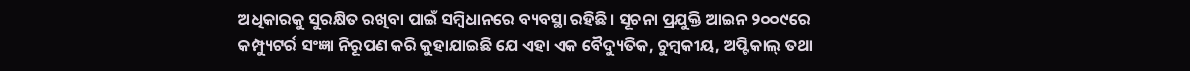ଅଧିକାରକୁ ସୁରକ୍ଷିତ ରଖିବା ପାଇଁ ସମ୍ବିଧାନରେ ବ୍ୟବସ୍ଥା ରହିଛି। ସୂଚନା ପ୍ରଯୁକ୍ତି ଆଇନ ୨୦୦୯ରେ କମ୍ପ୍ୟୁଟର୍ର ସଂଜ୍ଞା ନିରୂପଣ କରି କୁହାଯାଇଛି ଯେ ଏହା ଏକ ବୈଦ୍ୟୁତିକ, ଚୁମ୍ବକୀୟ, ଅପ୍ଟିକାଲ୍ ତଥା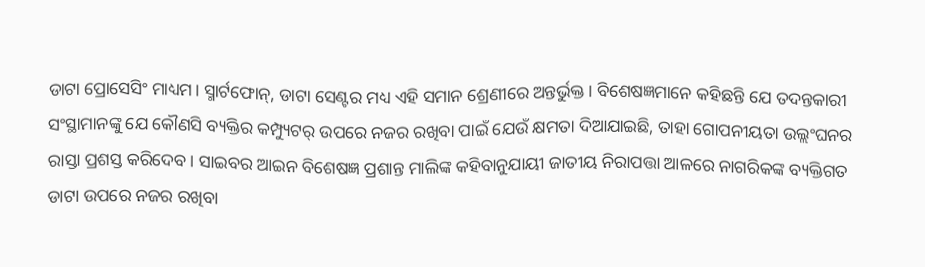ଡାଟା ପ୍ରୋସେସିଂ ମାଧ୍ୟମ। ସ୍ମାର୍ଟଫୋନ୍, ଡାଟା ସେଣ୍ଟର ମଧ୍ୟ ଏହି ସମାନ ଶ୍ରେଣୀରେ ଅନ୍ତର୍ଭୁକ୍ତ। ବିଶେଷଜ୍ଞମାନେ କହିଛନ୍ତି ଯେ ତଦନ୍ତକାରୀ ସଂସ୍ଥାମାନଙ୍କୁ ଯେ କୌଣସି ବ୍ୟକ୍ତିର କମ୍ପ୍ୟୁଟର୍ ଉପରେ ନଜର ରଖିବା ପାଇଁ ଯେଉଁ କ୍ଷମତା ଦିଆଯାଇଛି, ତାହା ଗୋପନୀୟତା ଉଲ୍ଲଂଘନର ରାସ୍ତା ପ୍ରଶସ୍ତ କରିଦେବ। ସାଇବର ଆଇନ ବିଶେଷଜ୍ଞ ପ୍ରଶାନ୍ତ ମାଲିଙ୍କ କହିବାନୁଯାୟୀ ଜାତୀୟ ନିରାପତ୍ତା ଆଳରେ ନାଗରିକଙ୍କ ବ୍ୟକ୍ତିଗତ ଡାଟା ଉପରେ ନଜର ରଖିବା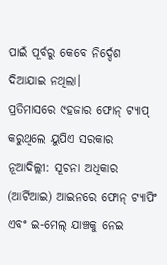ପାଇଁ ପୂର୍ବରୁ କେବେ ନିର୍ଦ୍ଦେଶ ଦିଆଯାଇ ନଥିଲା।
ପ୍ରତିମାସରେ ୯ହଜାର ଫୋନ୍ ଟ୍ୟାପ୍ କରୁଥିଲେ ୟୁପିଏ ସରକାର
ନୂଆଦିଲ୍ଲୀ: ସୂଚନା ଅଧିକାର (ଆର୍ଟିଆଇ) ଆଇନରେ ଫୋନ୍ ଟ୍ୟାପିଂ ଏବଂ ଇ-ମେଲ୍ ଯାଞ୍ଚକୁ ନେଇ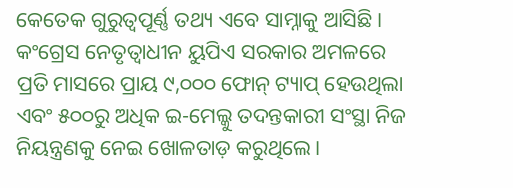କେତେକ ଗୁରୁତ୍ବପୂର୍ଣ୍ଣ ତଥ୍ୟ ଏବେ ସାମ୍ନାକୁ ଆସିଛି। କଂଗ୍ରେସ ନେତୃତ୍ବାଧୀନ ୟୁପିଏ ସରକାର ଅମଳରେ ପ୍ରତି ମାସରେ ପ୍ରାୟ ୯,୦୦୦ ଫୋନ୍ ଟ୍ୟାପ୍ ହେଉଥିଲା ଏବଂ ୫୦୦ରୁ ଅଧିକ ଇ-ମେଲ୍କୁ ତଦନ୍ତକାରୀ ସଂସ୍ଥା ନିଜ ନିୟନ୍ତ୍ରଣକୁ ନେଇ ଖୋଳତାଡ଼ କରୁଥିଲେ।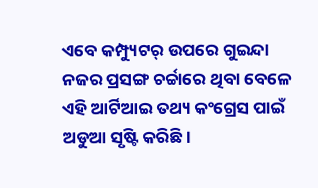ଏବେ କମ୍ପ୍ୟୁଟର୍ ଉପରେ ଗୁଇନ୍ଦା ନଜର ପ୍ରସଙ୍ଗ ଚର୍ଚ୍ଚାରେ ଥିବା ବେଳେ ଏହି ଆର୍ଟିଆଇ ତଥ୍ୟ କଂଗ୍ରେସ ପାଇଁ ଅଡୁଆ ସୃଷ୍ଟି କରିଛି।